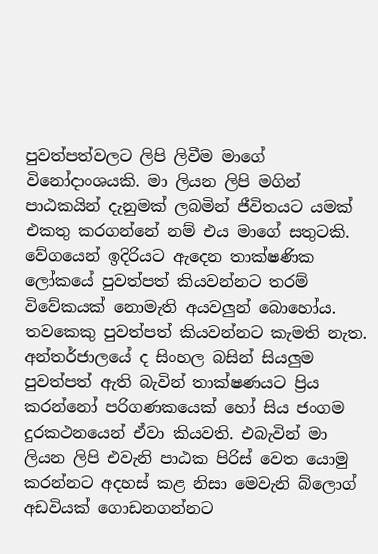පුවත්පත්වලට ලිපි ලිවීම මාගේ විනෝදාංශයකි. මා ලියන ලිපි මගින් පාඨකයින් දැනුමක් ලබමින් ජීවිතයට යමක් එකතු කරගන්නේ නම් එය මාගේ සතුටකි. වේගයෙන් ඉදිරියට ඇදෙන තාක්ෂණික ලෝකයේ පුවත්පත් කියවන්නට තරම් විවේකයක් නොමැති අයවලුන් බොහෝය. තවකෙකු පුවත්පත් කියවන්නට කැමති නැත. අන්තර්ජාලයේ ද සිංහල බසින් සියලුම පුවත්පත් ඇති බැවින් තාක්ෂණයට ප්‍රිය කරන්නෝ පරිගණකයෙක් හෝ සිය ජංගම දුරකථනයෙන් ඒවා කියවති. එබැවින් මා ලියන ලිපි එවැනි පාඨක පිරිස් වෙත යොමු කරන්නට අදහස් කළ නිසා මෙවැනි බ්ලොග් අඩවියක් ගොඩනගන්නට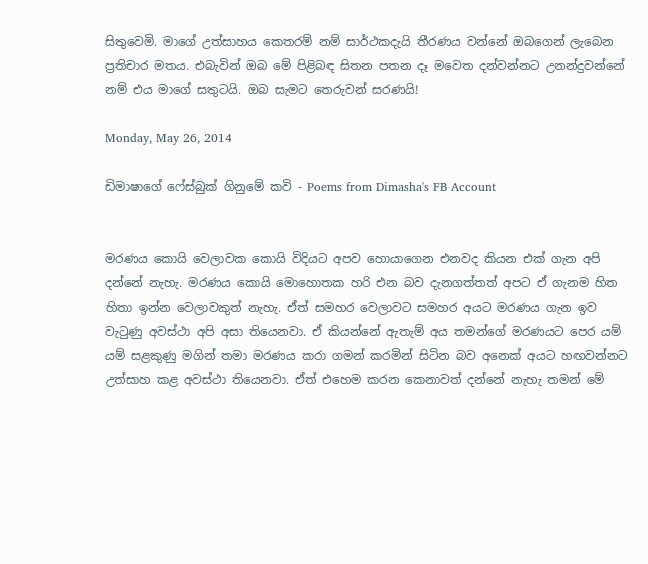සිතුවෙමි. මාගේ උත්සාහය කෙතරම් නම් සාර්ථකදැයි තීරණය වන්නේ ඔබගෙන් ලැබෙන ප්‍රතිචාර මතය. එබැවින් ඔබ මේ පිළිබඳ සිතන පතන දෑ මවෙත දන්වන්නට උනන්දුවන්නේ නම් එය මාගේ සතුටයි. ඔබ සැමට තෙරුවන් සරණයි!

Monday, May 26, 2014

ඩිමාෂාගේ ෆේස්බුක් ගිනුමේ කවි - Poems from Dimasha's FB Account


මරණය කොයි වෙලාවක කොයි විදියට අපව හොයාගෙන එනවද කියන එක් ගැන අපි දන්නේ නැහැ. මරණය කොයි මොහොතක හරි එන බව දැනගත්තත් අපට ඒ ගැනම හිත හිතා ඉන්න වෙලාවකුත් නැහැ. ඒත් සමහර වෙලාවට සමහර අයට මරණය ගැන ඉව වැටුණු අවස්ථා අපි අසා තියෙනවා. ඒ කියන්නේ ඇතැම් අය තමන්ගේ මරණයට පෙර යම් යම් සළකුණු මගින් තමා මරණය කරා ගමන් කරමින් සිටින බව අනෙක් අයට හඟවන්නට උත්සාහ කළ අවස්ථා තියෙනවා. ඒත් එහෙම කරන කෙනාවත් දන්නේ නැහැ තමන් මේ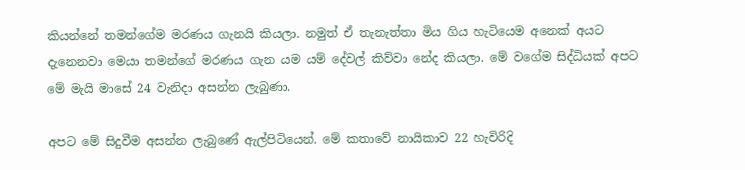කියන්නේ තමන්ගේම මරණය ගැනයි කියලා. නමුත් ඒ තැනැත්තා මිය ගිය හැටියෙම අනෙක් අයට දැනෙනවා මෙයා තමන්ගේ මරණය ගැන යම යම් දේවල් කිව්වා නේද කියලා. මේ වගේම සිද්ධියක් අපට මේ මැයි මාසේ 24 වැනිදා අසන්න ලැබුණා.

අපට මේ සිදුවීම අසන්න ලැබුණේ ඇල්පිටියෙන්. මේ කතාවේ නායිකාව 22 හැවිරිදි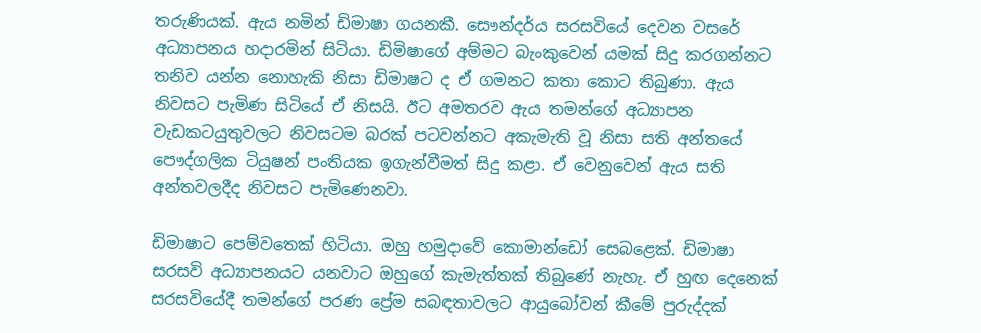තරුණියක්. ඇය නමින් ඩිමාෂා ගයනකී. සෞන්දර්ය සරසවියේ දෙවන වසරේ අධ්‍යාපනය හදාරමින් සිටියා. ඩිමිෂාගේ අම්මට බැංකුවෙන් යමක් සිදු කරගන්නට තනිව යන්න නොහැකි නිසා ඩිමාෂට ද ඒ ගමනට කතා කොට තිබුණා. ඇය නිවසට පැමිණ සිටියේ ඒ නිසයි. ඊට අමතරව ඇය තමන්ගේ අධ්‍යාපන වැඩකටයුතුවලට නිවසටම බරක් පටවන්නට අකැමැති වූ නිසා සති අන්තයේ පෞද්ගලික ටියුෂන් පංතියක ඉගැන්වීමත් සිදු කළා. ඒ වෙනුවෙන් ඇය සති අන්තවලදීද නිවසට පැමිණෙනවා.

ඩිමාෂාට පෙම්වතෙක් හිටියා. ඔහු හමුදාවේ කොමාන්ඩෝ සෙබළෙක්. ඩිමාෂා සරසවි අධ්‍යාපනයට යනවාට ඔහුගේ කැමැත්තක් තිබුණේ නැහැ. ඒ හුඟ දෙනෙක් සරසවියේදී තමන්ගේ පරණ ප්‍රේම සබඳතාවලට ආයුබෝවන් කීමේ පුරුද්දක්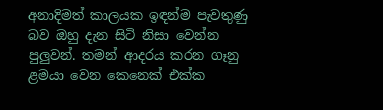අනාදිමත් කාලයක ඉඳන්ම පැවතුණු බව ඔහු දැන සිටි නිසා වෙන්න පුලුවන්. තමන් ආදරය කරන ගෑනු ළමයා වෙන කෙනෙක් එක්ක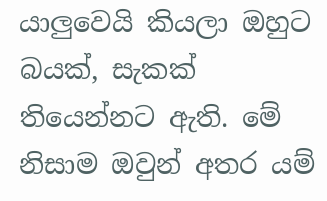යාලුවෙයි කියලා ඔහුට බයක්, සැකක් තියෙන්නට ඇති. මේ නිසාම ඔවුන් අතර යම්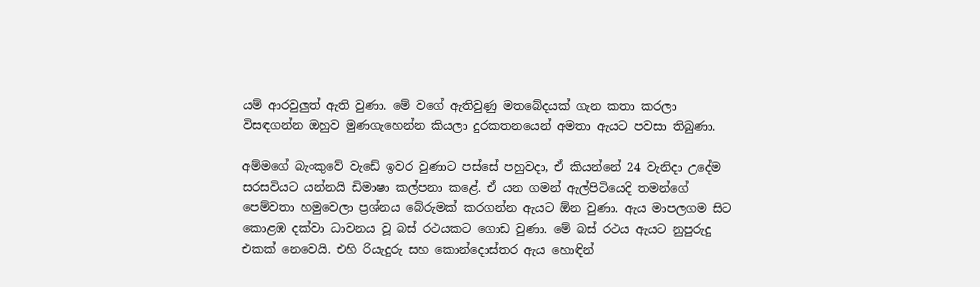යම් ආරවුලුත් ඇති වුණා. මේ වගේ ඇතිවුණු මතබේදයක් ගැන කතා කරලා විසඳගන්න ඔහුව මුණගැහෙන්න කියලා දුරකතනයෙන් අමතා ඇයට පවසා තිබුණා.

අම්මගේ බැංකුවේ වැඩේ ඉවර වුණාට පස්සේ පහුවදා, ඒ කියන්නේ 24 වැනිදා උදේම සරසවියට යන්නයි ඩිමාෂා කල්පනා කළේ. ඒ යන ගමන් ඇල්පිටියෙදි තමන්ගේ පෙම්වතා හමුවෙලා ප්‍රශ්නය බේරුමක් කරගන්න ඇයට ඕන වුණා. ඇය මාපලගම සිට කොළඹ දක්වා ධාවනය වූ බස් රථයකට ගොඩ වුණා. මේ බස් රථය ඇයට නුපුරුදු එකක් නෙවෙයි. එහි රියැදුරු සහ කොන්දොස්තර ඇය හොඳින්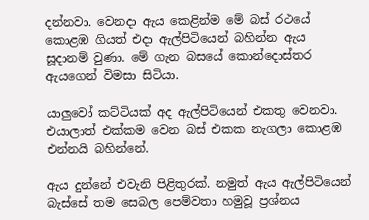දන්නවා. වෙනදා ඇය කෙළින්ම මේ බස් රථයේ කොළඹ ගියත් එදා ඇල්පිටියෙන් බහින්න ඇය සූදානම් වුණා. මේ ගැන බසයේ කොන්දොස්තර ඇයගෙන් විමසා සිටියා.

යාලුවෝ කට්ටියක් අද ඇල්පිටියෙන් එකතු වෙනවා. එයාලාත් එක්කම වෙන බස් එකක නැගලා කොළඹ එන්නයි බහින්නේ.

ඇය දුන්නේ එවැනි පිළිතුරක්. නමුත් ඇය ඇල්පිටියෙන් බැස්සේ තම සෙබල පෙම්වතා හමුවූ ප්‍රශ්නය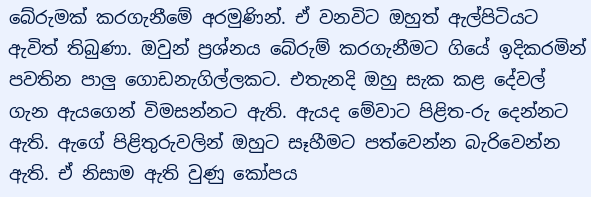බේරුමක් කරගැනීමේ අරමුණින්. ඒ වනවිට ඔහුත් ඇල්පිටියට ඇවිත් තිබුණා. ඔවුන් ප්‍රශ්නය බේරුම් කරගැනීමට ගියේ ඉදිකරමින් පවතින පාලු ගොඩනැගිල්ලකට. එතැනදි ඔහු සැක කළ දේවල් ගැන ඇයගෙන් විමසන්නට ඇති. ඇයද මේවාට පිළිත-රු දෙන්නට ඇති. ඇගේ පිළිතුරුවලින් ඔහුට සෑහීමට පත්වෙන්න බැරිවෙන්න ඇති. ඒ නිසාම ඇති වුණු කෝපය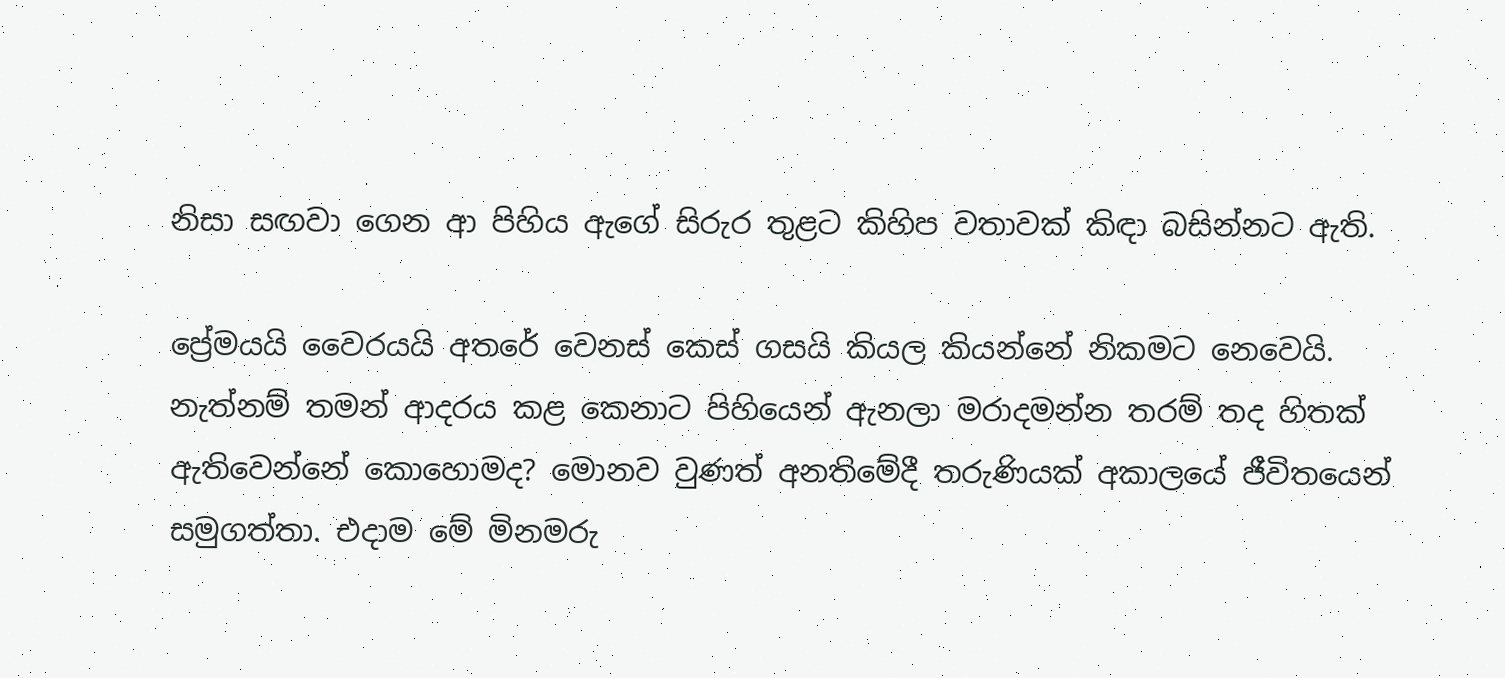නිසා සඟවා ගෙන ආ පිහිය ඇගේ සිරුර තුළට කිහිප වතාවක් කිඳා බසින්නට ඇති.

ප්‍රේමයයි වෛරයයි අතරේ වෙනස් කෙස් ගසයි කියල කියන්නේ නිකමට නෙවෙයි. නැත්නම් තමන් ආදරය කළ කෙනාට පිහියෙන් ඇනලා මරාදමන්න තරම් තද හිතක් ඇතිවෙන්නේ කොහොමද? මොනව වුණත් අනතිමේදී තරුණියක් අකාලයේ ජීවිතයෙන් සමුගත්තා. එදාම මේ මිනමරු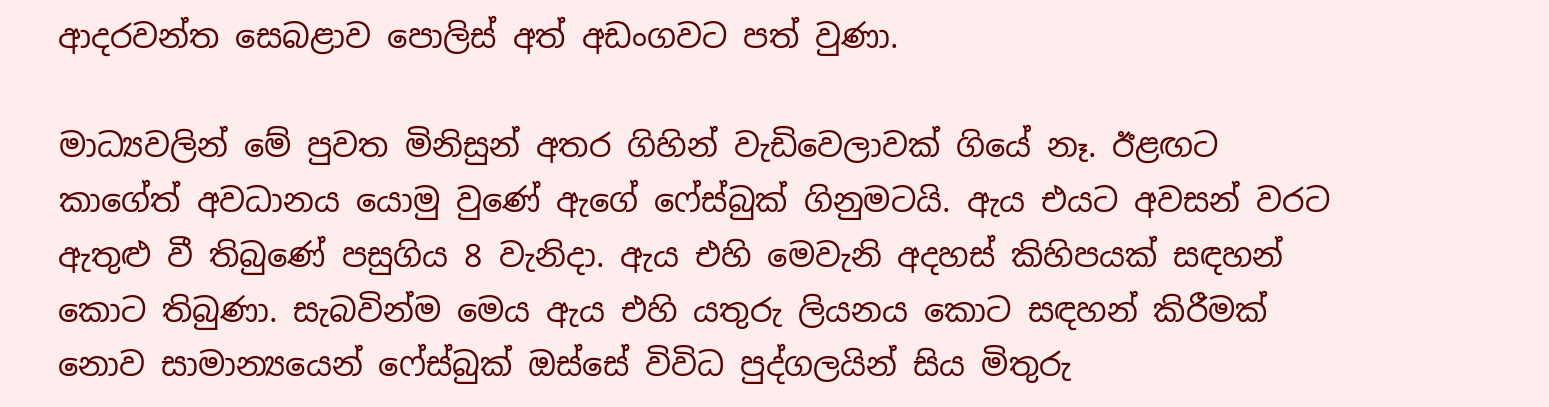ආදරවන්ත සෙබළාව පොලිස් අත් අඩංගවට පත් වුණා.

මාධ්‍යවලින් මේ පුවත මිනිසුන් අතර ගිහින් වැඩිවෙලාවක් ගියේ නෑ. ඊළඟට කාගේත් අවධානය යොමු වුණේ ඇගේ ෆේස්බුක් ගිනුමටයි. ඇය එයට අවසන් වරට ඇතුළු වී තිබුණේ පසුගිය 8 වැනිදා. ඇය එහි මෙවැනි අදහස් කිහිපයක් සඳහන් කොට තිබුණා. සැබවින්ම මෙය ඇය එහි යතුරු ලියනය කොට සඳහන් කිරීමක් නොව සාමාන්‍යයෙන් ෆේස්බුක් ඔස්සේ විවිධ පුද්ගලයින් සිය මිතුරු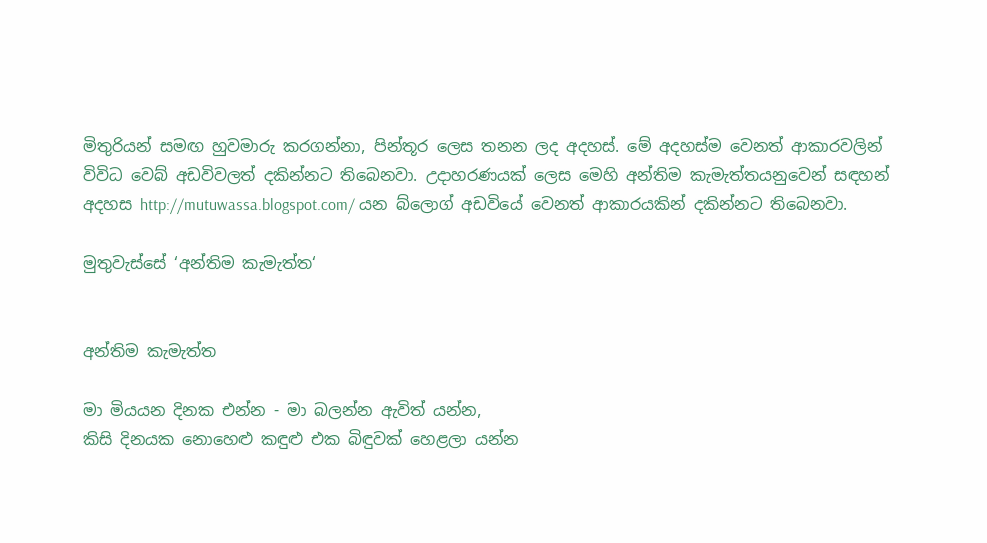මිතුරියන් සමඟ හුවමාරු කරගන්නා, පින්තූර ලෙස තනන ලද අදහස්. මේ අදහස්ම වෙනත් ආකාරවලින් විවිධ වෙබ් අඩවිවලත් දකින්නට තිබෙනවා. උදාහරණයක් ලෙස මෙහි අන්තිම කැමැත්තයනුවෙන් සඳහන් අදහස http://mutuwassa.blogspot.com/ යන බ්ලොග් අඩවියේ වෙනත් ආකාරයකින් දකින්නට තිබෙනවා.

මුතුවැස්සේ ‘අන්තිම කැමැත්ත‘


අන්තිම කැමැත්ත

මා මියයන දිනක එන්න - මා බලන්න ඇවිත් යන්න,
කිසි දිනයක නොහෙළු කඳුළු එක බිඳුවක් හෙළලා යන්න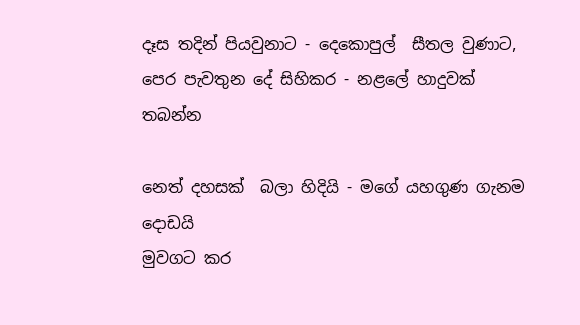දෑස තදින් පියවුනාට - දෙකොපුල්  සීතල වුණාට,
පෙර පැවතුන දේ සිහිකර - නළලේ හාදුවක් තබන්න

නෙත් දහසක්  බලා හිදියි - මගේ යහගුණ ගැනම දොඩයි
මුවගට කර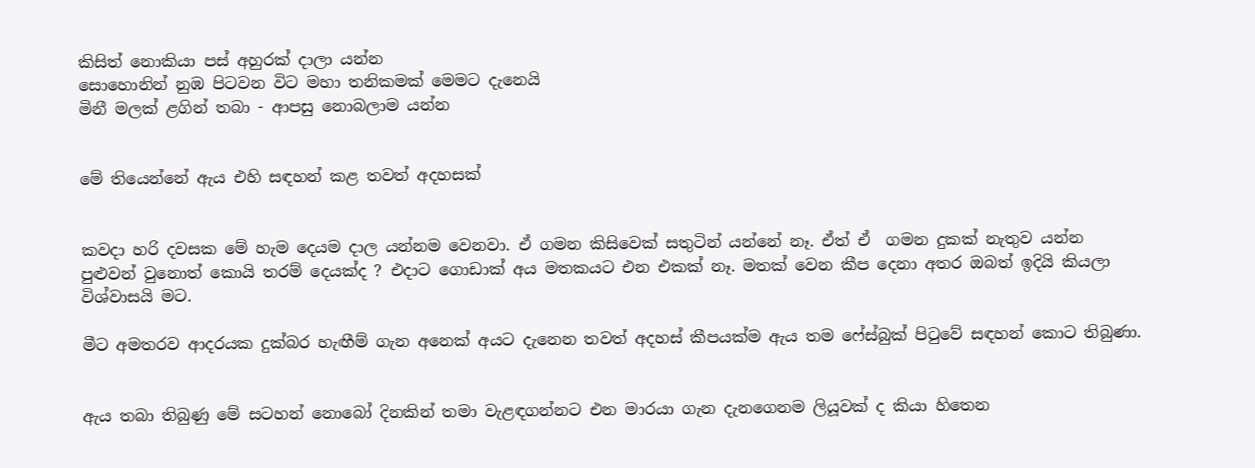කිසිත් නොකියා පස් අහුරක් දාලා යන්න
සොහොනින් නුඹ පිටවන විට මහා තනිකමක් මෙමට දැනෙයි
මිනී මලක් ළගින් තබා - ආපසු නොබලාම යන්න


මේ තියෙන්නේ ඇය එහි සඳහන් කළ තවත් අදහසක්


කවදා හරි දවසක මේ හැම දෙයම දාල යන්නම වෙනවා. ඒ ගමන කිසිවෙක් සතුටින් යන්නේ නෑ. ඒත් ඒ  ගමන දුකක් නැතුව යන්න පුළුවන් වුනොත් කොයි තරම් දෙයක්ද ? එදාට ගොඩාක් අය මතකයට එන එකක් නෑ. මතක් වෙන කීප දෙනා අතර ඔබත් ඉදියි කියලා විශ්වාසයි මට.

මීට අමතරව ආදරයක දුක්බර හැඟීම් ගැන අනෙක් අයට දැනෙන තවත් අදහස් කීපයක්ම ඇය තම ෆේස්බුක් පිටුවේ සඳහන් කොට තිබුණා.


ඇය තබා තිබුණු මේ සටහන් නොබෝ දිනකින් තමා වැළඳගන්නට එන මාරයා ගැන දැනගෙනම ලියූවක් ද කියා හිතෙන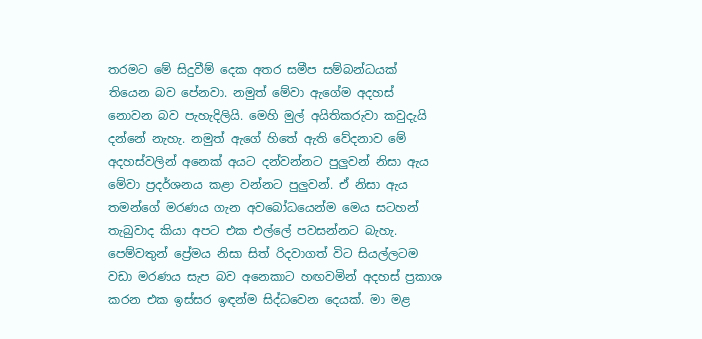තරමට මේ සිදුවීම් දෙක අතර සමීප සම්බන්ධයක් තියෙන බව පේනවා. නමුත් මේවා ඇගේම අදහස් නොවන බව පැහැදිලියි. මෙහි මුල් අයිතිකරුවා කවුදැයි දන්නේ නැහැ. නමුත් ඇගේ හිතේ ඇති වේදනාව මේ අදහස්වලින් අනෙක් අයට දන්වන්නට පුලුවන් නිසා ඇය මේවා ප්‍රදර්ශනය කළා වන්නට පුලුවන්. ඒ නිසා ඇය තමන්ගේ මරණය ගැන අවබෝධයෙන්ම මෙය සටහන් තැබුවාද කියා අපට එක එල්ලේ පවසන්නට බැහැ. පෙම්වතුන් ප්‍රේමය නිසා සිත් රිදවාගත් විට සියල්ලටම වඩා මරණය සැප බව අනෙකාට හඟවමින් අදහස් ප්‍රකාශ කරන එක ඉස්සර ඉඳන්ම සිද්ධවෙන දෙයක්. මා මළ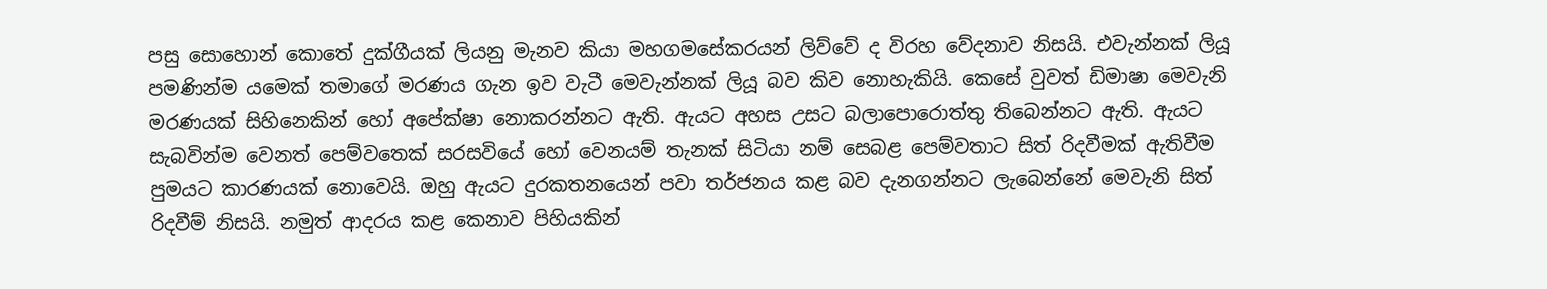පසු සොහොන් කොතේ දුක්ගීයක් ලියනු මැනව කියා මහගමසේකරයන් ලිව්වේ ද විරහ වේදනාව නිසයි. එවැන්නක් ලියූ පමණින්ම යමෙක් තමාගේ මරණය ගැන ඉව වැටී මෙවැන්නක් ලියූ බව කිව නොහැකියි. කෙසේ වුවත් ඩිමාෂා මෙවැනි මරණයක් සිහිනෙකින් හෝ අපේක්ෂා නොකරන්නට ඇති. ඇයට අහස උසට බලාපොරොත්තු තිබෙන්නට ඇති. ඇයට සැබවින්ම වෙනත් පෙම්වතෙක් සරසවියේ හෝ වෙනයම් තැනක් සිටියා නම් සෙබළ පෙම්වතාට සිත් රිදවීමක් ඇතිවීම පුමයට කාරණයක් නොවෙයි. ඔහු ඇයට දුරකතනයෙන් පවා තර්ජනය කළ බව දැනගන්නට ලැබෙන්නේ මෙවැනි සිත් රිදවීම් නිසයි. නමුත් ආදරය කළ කෙනාව පිහියකින්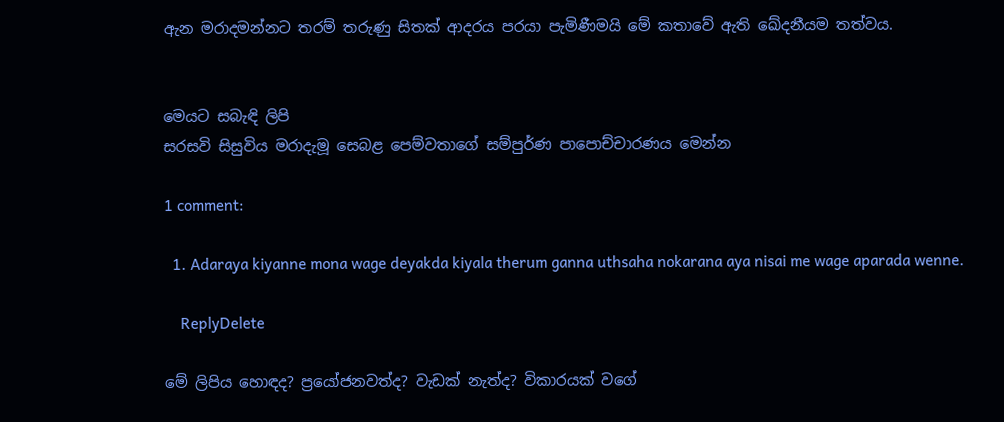ඇන මරාදමන්නට තරම් තරුණු සිතක් ආදරය පරයා පැමිණීමයි මේ කතාවේ ඇති ඛේදනීයම තත්වය.


මෙයට සබැඳි ලිපි
සරසවි සිසුවිය මරාදැමූ සෙබළ පෙම්වතාගේ සම්පුර්ණ පාපොච්චාරණය මෙන්න

1 comment:

  1. Adaraya kiyanne mona wage deyakda kiyala therum ganna uthsaha nokarana aya nisai me wage aparada wenne.

    ReplyDelete

මේ ලිපිය හොඳද? ප්‍රයෝජනවත්ද? වැඩක් නැත්ද? විකාරයක් වගේ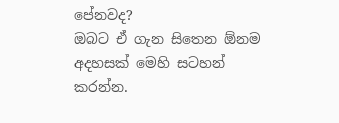පේනවද?
ඔබට ඒ ගැන සිතෙන ඕනම අදහසක් මෙහි සටහන් කරන්න.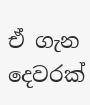ඒ ගැන දෙවරක්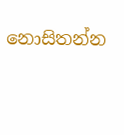නොසිතන්න